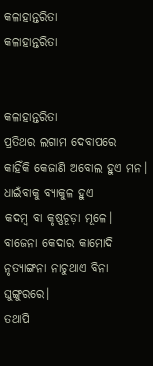କଳାହାନ୍ତରିତା
କଳାହାନ୍ତରିତା


କଳାହାନ୍ତରିତା
ପ୍ରତିଥର ଲଗାମ ଦେବାପରେ
କାହିଁକି କେଜାଣି ଅବୋଲ ହୁଏ ମନ।
ଧାଇଁବାକୁ ବ୍ୟାକୁଳ ହୁଏ
କଦମ୍ବ ବା କୃଷ୍ଣଚୂଡ଼ା ମୂଳେ।
ବାଜେନା କେଦାର କାମୋଦି
ନୃତ୍ୟାଙ୍ଗନା ନାଚୁଥାଏ ବିନା ଘୁଙ୍ଗୁରରେ।
ତଥାପି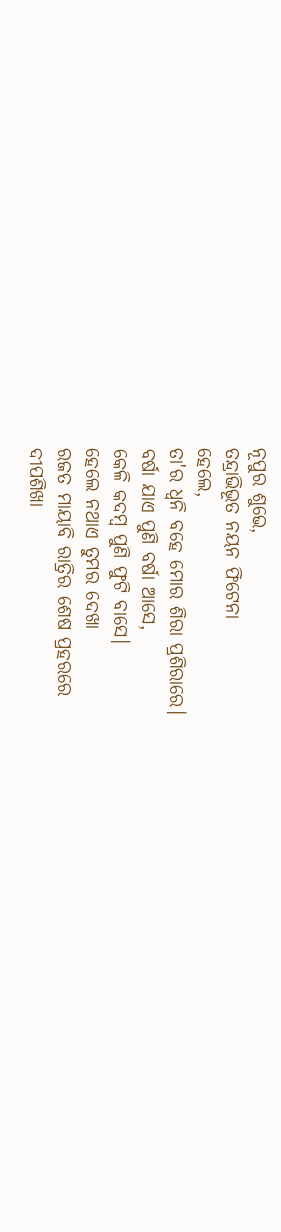ନୂପୁର ଶୁଭେ,
ତନ୍ଦ୍ରାଭିଭୂତ ନୟନ ଫିଟେନା
ହେଲେ,
ତା'ର ଧ୍ଵନି ବହେ ମୋର ଶିରା ପ୍ରଶିରାରେ।
ବର୍ଷା ଯାଏ ପୁଣି ବର୍ଷା ଆସେ,
କେଳି କଦମ୍ବ ପୁଣି ଫୁଟି ବାସେ।
ହେଲେ ନଥାଏ ତୁମର ଦେଖା
ରଜତ ମାୟାବି ରାତ୍ରିର ଶେଷ ପ୍ରହରରେ
ଦୀପଶିଖା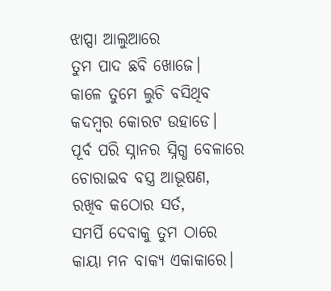ଝାପ୍ସା ଆଲୁଆରେ
ତୁମ ପାଦ ଛବି ଖୋଜେ।
କାଳେ ତୁମେ ଲୁଚି ବସିଥିବ
କଦମ୍ବର କୋରଟ ଉହାଡେ।
ପୂର୍ବ ପରି ସ୍ନାନର ସ୍ନିଗ୍ଧ ବେଳାରେ
ଚୋରାଇବ ବସ୍ତ୍ର ଆଭୂଷଣ,
ରଖିବ କଠୋର ସର୍ତ,
ସମର୍ପି ଦେବାକୁ ତୁମ ଠାରେ
କାୟା ମନ ବାକ୍ୟ ଏକାକାରେ।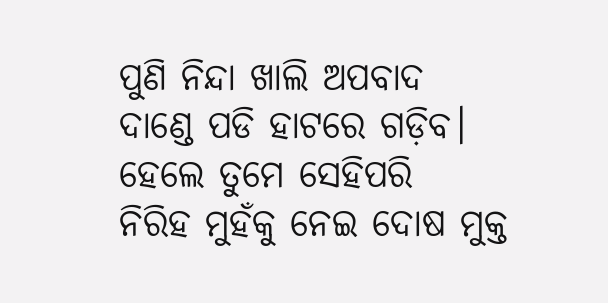ପୁଣି ନିନ୍ଦା ଖାଲି ଅପବାଦ
ଦାଣ୍ଡେ ପଡି ହାଟରେ ଗଡ଼ିବ।
ହେଲେ ତୁମେ ସେହିପରି
ନିରିହ ମୁହଁକୁ ନେଇ ଦୋଷ ମୁକ୍ତ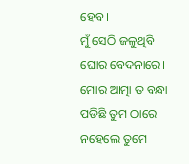ହେବ।
ମୁଁ ସେଠି ଜଳୁଥିବି ଘୋର ବେଦନାରେ।
ମୋର ଆତ୍ମା ତ ବନ୍ଧା ପଡିଛି ତୁମ ଠାରେ
ନହେଲେ ତୁମେ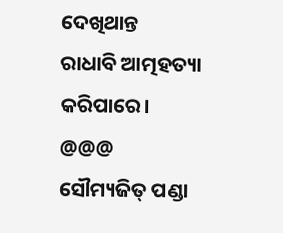ଦେଖିଥାନ୍ତ
ରାଧାବି ଆତ୍ମହତ୍ୟା କରିପାରେ।
@@@
ସୌମ୍ୟଜିତ୍ ପଣ୍ଡା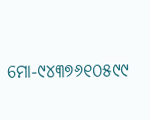ମୋ-୯୪୩୭୬୧୦୫୯୯